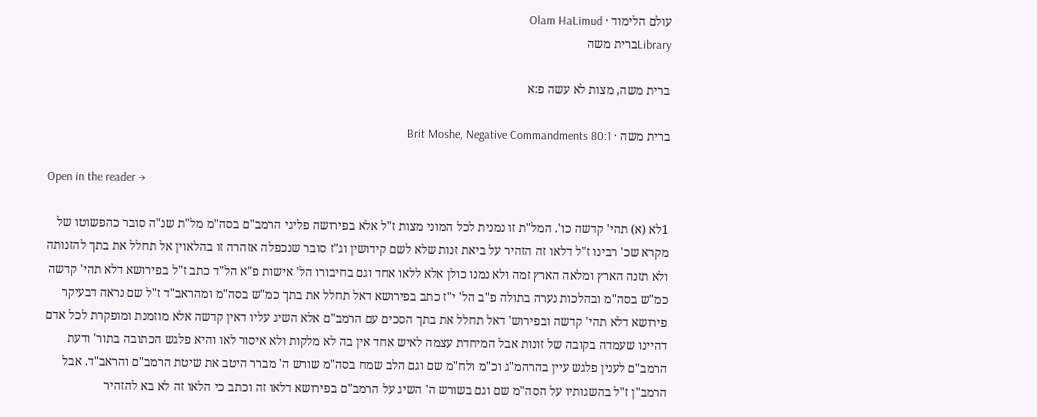עולם הלימוד · Olam HaLimud
Libraryברית משה

ברית משה, מצות לא עשה פ:א

ברית משה · Brit Moshe, Negative Commandments 80:1

Open in the reader →

1לא (א) תהי' קדשה כו'. המל"ת זו נמנית לכל המוני מצות ז"ל אלא בפירושה פליגי הרמב"ם בסה"מ מל"ת שנ"ה סובר כהפשוטו של מקרא שכ' רבינו ז"ל דלאו זה הזהיר על ביאת זנות שלא לשם קידושין וג"ז סובר שנכפלה אזהרה זו בהלאוין אל תחלל את בתך להזנותה ולא תזנה הארץ ומלאה הארץ זמה ולא נמנו כולן אלא ללאו אחד וגם בחיבורו הל' אישות פ"א הל"ד כתב ז"ל בפירושא דלא תהי' קדשה כמ"ש בסה"מ ובהלכות נערה בתולה פ"ב הל' י"ז כתב בפירושא דאל תחלל את בתך כמ"ש בסה"מ ומהראב"ד ז"ל שם נראה דבעיקר פירושא דלא תהי' קדשה ובפירוש' דאל תחלל את בתך הסכים עם הרמב"ם אלא השיג עליו דאין קדשה אלא מוזמנת ומופקרת לכל אדם דהיינו שעמדה בקובה של זונות אבל המיחדת עצמה לאיש אחד אין בה לא מלקות ולא איסור לאו והיא פלגש הכתובה בתור' ודעת הרמב"ם לענין פלגש עיין בהרהמ"ג וכ"מ ולח"מ שם וגם הלב שמח בסה"מ שורש ה' מברר היטב את שיטת הרמב"ם והראב"ד. אבל הרמב"ן ז"ל בהשגותיו על הסה"מ שם וגם בשורש ה' השיג על הרמב"ם בפירושא דלאו זה וכתב כי הלאו זה לא בא להזהיר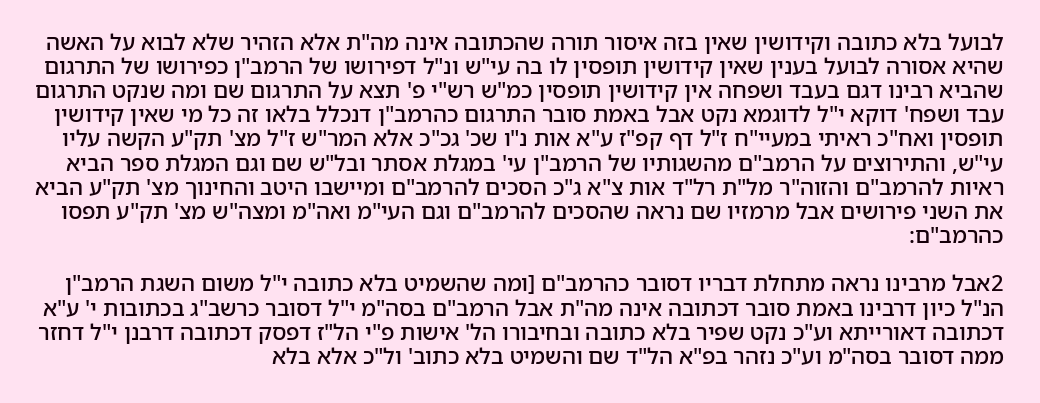לבועל בלא כתובה וקידושין שאין בזה איסור תורה שהכתובה אינה מה"ת אלא הזהיר שלא לבוא על האשה שהיא אסורה לבועל בענין שאין קידושין תופסין לו בה עי"ש ונ"ל דפירושו של הרמב"ן כפירושו של התרגום שהביא רבינו דגם בעבד ושפחה אין קידושין תופסין כמ"ש רש"י פ' תצא על התרגום שם ומה שנקט התרגום עבד ושפח' דוקא י"ל לדוגמא נקט אבל באמת סובר התרגום כהרמב"ן דנכלל בלאו זה כל מי שאין קידושין תופסין ואח"כ ראיתי במעיי"ח ז"ל דף קפ"ז ע"א אות נ"ו שכ' גכ"כ אלא המר"ש ז"ל מצ' תק"ע הקשה עליו עי"ש, והתירוצים על הרמב"ם מהשגותיו של הרמב"ן עי' במגלת אסתר ובל"ש שם וגם המגלת ספר הביא ראיות להרמב"ם והזוה"ר מל"ת רל"ד אות צ"א ג"כ הסכים להרמב"ם ומיישבו היטב והחינוך מצ' תק"ע הביא את השני פירושים אבל מרמזיו שם נראה שהסכים להרמב"ם וגם העי"מ ואה"מ ומצה"ש מצ' תק"ע תפסו כהרמב"ם:

2אבל מרבינו נראה מתחלת דבריו דסובר כהרמב"ם [ומה שהשמיט בלא כתובה י"ל משום השגת הרמב"ן הנ"ל כיון דרבינו באמת סובר דכתובה אינה מה"ת אבל הרמב"ם בסה"מ י"ל דסובר כרשב"ג בכתובות י' ע"א דכתובה דאורייתא וע"כ נקט שפיר בלא כתובה ובחיבורו הל' אישות פ"י הל"ז דפסק דכתובה דרבנן י"ל דחזר ממה דסובר בסה"מ וע"כ נזהר בפ"א הל"ד שם והשמיט בלא כתוב' ול"כ אלא בלא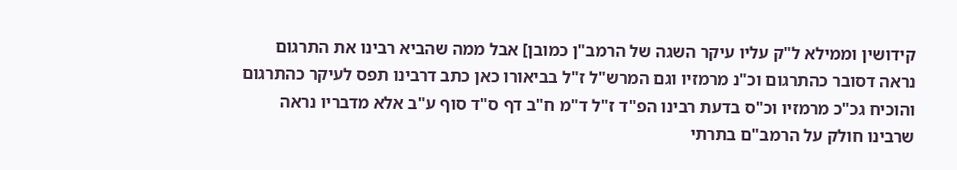קידושין וממילא ל"ק עליו עיקר השגה של הרמב"ן כמובן] אבל ממה שהביא רבינו את התרגום נראה דסובר כהתרגום וכ"נ מרמזיו וגם המרש"ל ז"ל בביאורו כאן כתב דרבינו תפס לעיקר כהתרגום והוכיח גכ"כ מרמזיו וכ"ס בדעת רבינו הפ"ד ז"ל ד"מ ח"ב דף ס"ד סוף ע"ב אלא מדבריו נראה שרבינו חולק על הרמב"ם בתרתי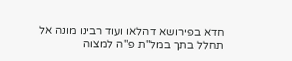חדא בפירושא דהלאו ועוד רבינו מונה אל תחלל בתך במל"ת פ"ה למצוה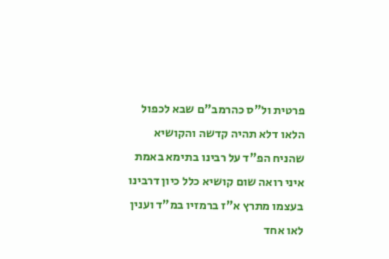פרטית ול"ס כהרמב"ם שבא לכפול הלאו דלא תהיה קדשה והקושיא שהניח הפ"ד על רבינו בתימא באמת איני רואה שום קושיא כלל כיון דרבינו בעצמו מתרץ א"ז ברמזיו במ"ד וענין לאו אחד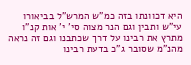היא דכוונתו בזה כמ"ש המרש"ל בביאורו עי"ש ותבין וגם הנר מצוה סי' י' אות קנ"ו מתרץ את רבינו על דרך שכתבנו וגם זה נראה מהנ"מ שסובר ג"כ בדעת רבינו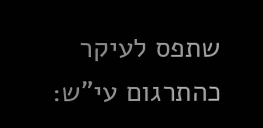שתפס לעיקר כהתרגום עי"ש: